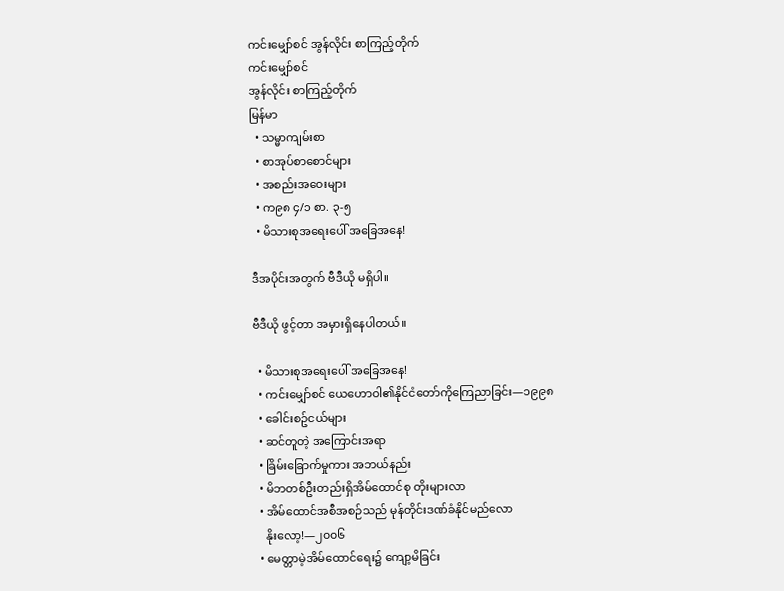ကင်းမျှော်စင် အွန်လိုင်း စာကြည့်တိုက်
ကင်းမျှော်စင်
အွန်လိုင်း စာကြည့်တိုက်
မြန်မာ
  • သမ္မာကျမ်းစာ
  • စာအုပ်စာစောင်များ
  • အစည်းအဝေးများ
  • က၉၈ ၄/၁ စာ. ၃-၅
  • မိသားစုအရေးပေါ် အခြေအနေ!

ဒီအပိုင်းအတွက် ဗီဒီယို မရှိပါ။

ဗီဒီယို ဖွင့်တာ အမှားရှိနေပါတယ်။

  • မိသားစုအရေးပေါ် အခြေအနေ!
  • ကင်းမျှော်စင် ယေဟောဝါ၏နိုင်ငံတော်ကိုကြေညာခြင်း—၁၉၉၈
  • ခေါင်းစဥ်ငယ်များ
  • ဆင်တူတဲ့ အကြောင်းအရာ
  • ခြိမ်းခြောက်မှုကား အဘယ်နည်း
  • မိဘတစ်ဦးတည်းရှိအိမ်ထောင်စု တိုးများလာ
  • အိမ်ထောင်အစီအစဉ်သည် မုန်တိုင်းဒဏ်ခံနိုင်မည်လော
    နိုးလော့!—၂၀၀၆
  • မေတ္တာမဲ့အိမ်ထောင်ရေး၌ ကျော့မိခြင်း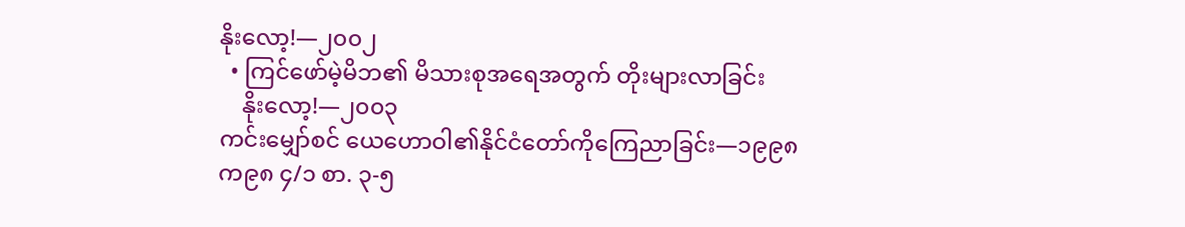နိုးလော့!—၂၀၀၂
  • ကြင်ဖော်မဲ့မိဘ၏ မိသားစုအရေအတွက် တိုးများလာခြင်း
    နိုးလော့!—၂၀၀၃
ကင်းမျှော်စင် ယေဟောဝါ၏နိုင်ငံတော်ကိုကြေညာခြင်း—၁၉၉၈
က၉၈ ၄/၁ စာ. ၃-၅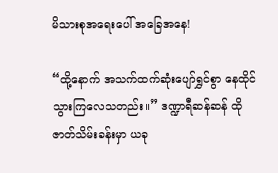မိသားစုအရေးပေါ် အခြေအနေ!

“ထို့နောက် အသက်ထက်ဆုံးပျော်ရွှင်စွာ နေထိုင်သွားကြလေသတည်း။” ဒဏ္ဍာရီဆန်ဆန် ထိုဇာတ်သိမ်းခန်းမှာ ယခု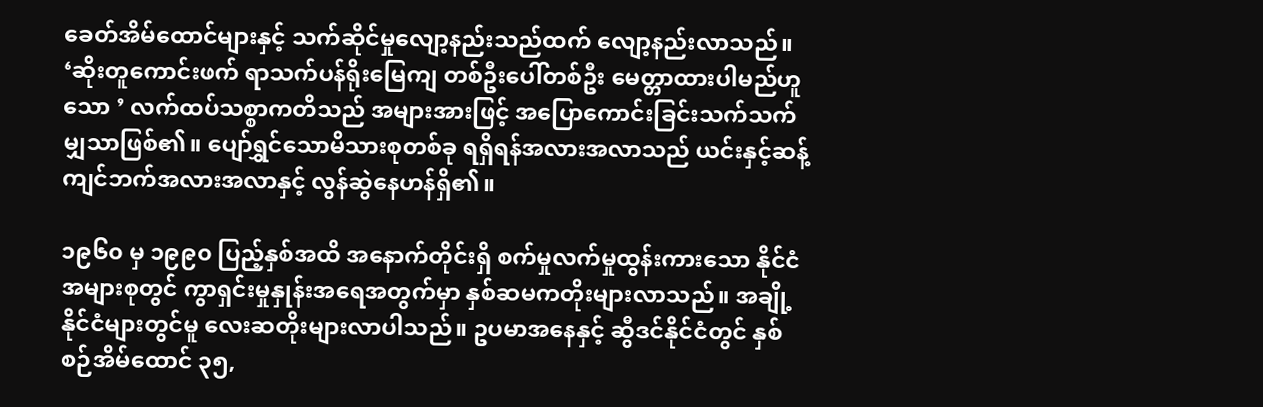ခေတ်အိမ်ထောင်များနှင့် သက်ဆိုင်မှုလျော့နည်းသည်ထက် လျော့နည်းလာသည်။ ‘ဆိုးတူကောင်းဖက် ရာသက်ပန်ရိုးမြေကျ တစ်ဦးပေါ်တစ်ဦး မေတ္တာထားပါမည်ဟူသော ’ လက်ထပ်သစ္စာကတိသည် အများအားဖြင့် အပြောကောင်းခြင်းသက်သက်မျှသာဖြစ်၏။ ပျော်ရွှင်သောမိသားစုတစ်ခု ရရှိရန်အလားအလာသည် ယင်းနှင့်ဆန့်ကျင်ဘက်အလားအလာနှင့် လွန်ဆွဲနေဟန်ရှိ၏။

၁၉၆၀ မှ ၁၉၉၀ ပြည့်နှစ်အထိ အနောက်တိုင်းရှိ စက်မှုလက်မှုထွန်းကားသော နိုင်ငံအများစုတွင် ကွာရှင်းမှုနှုန်းအရေအတွက်မှာ နှစ်ဆမကတိုးများလာသည်။ အချို့နိုင်ငံများတွင်မူ လေးဆတိုးများလာပါသည်။ ဥပမာအနေနှင့် ဆွီဒင်နိုင်ငံတွင် နှစ်စဉ်အိမ်ထောင် ၃၅,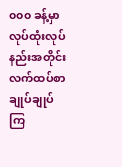၀၀၀ ခန့်မှာ လုပ်ထုံးလုပ်နည်းအတိုင်း လက်ထပ်စာချုပ်ချုပ်ကြ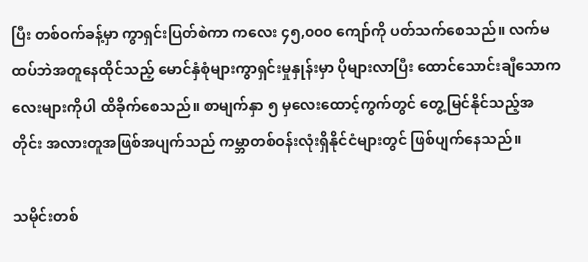ပြီး တစ်ဝက်ခန့်မှာ ကွာရှင်းပြတ်စဲကာ ကလေး ၄၅,၀၀၀ ကျော်ကို ပတ်သက်စေသည်။ လက်မထပ်ဘဲအတူနေထိုင်သည့် မောင်နှံစုံများကွာရှင်းမှုနှုန်းမှာ ပိုများလာပြီး ထောင်သောင်းချီသောကလေးများကိုပါ ထိခိုက်စေသည်။ စာမျက်နှာ ၅ မှလေးထောင့်ကွက်တွင် တွေ့မြင်နိုင်သည့်အတိုင်း အလားတူအဖြစ်အပျက်သည် ကမ္ဘာတစ်ဝန်းလုံးရှိနိုင်ငံများတွင် ဖြစ်ပျက်နေသည်။

သမိုင်းတစ်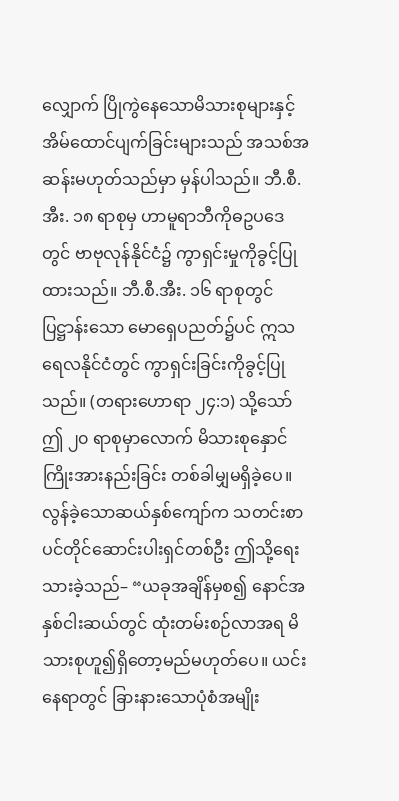လျှောက် ပြိုကွဲနေသောမိသားစုများနှင့် အိမ်ထောင်ပျက်ခြင်းများသည် အသစ်အဆန်းမဟုတ်သည်မှာ မှန်ပါသည်။ ဘီ.စီ.အီး. ၁၈ ရာစုမှ ဟာမူရာဘီကိုဓဥပဒေတွင် ဗာဗုလုန်နိုင်ငံ၌ ကွာရှင်းမှုကိုခွင့်ပြုထားသည်။ ဘီ.စီ.အီး. ၁၆ ရာစုတွင် ပြဋ္ဌာန်းသော မောရှေပညတ်၌ပင် ဣသရေလနိုင်ငံတွင် ကွာရှင်းခြင်းကိုခွင့်ပြုသည်။ (တရားဟောရာ ၂၄:၁) သို့သော် ဤ ၂၀ ရာစုမှာလောက် မိသားစုနှောင်ကြိုးအားနည်းခြင်း တစ်ခါမျှမရှိခဲ့ပေ။ လွန်ခဲ့သောဆယ်နှစ်ကျော်က သတင်းစာပင်တိုင်ဆောင်းပါးရှင်တစ်ဦး ဤသို့ရေးသားခဲ့သည်– “ယခုအချိန်မှစ၍ နောင်အနှစ်ငါးဆယ်တွင် ထုံးတမ်းစဉ်လာအရ မိသားစုဟူ၍ရှိတော့မည်မဟုတ်ပေ။ ယင်းနေရာတွင် ခြားနားသောပုံစံအမျိုး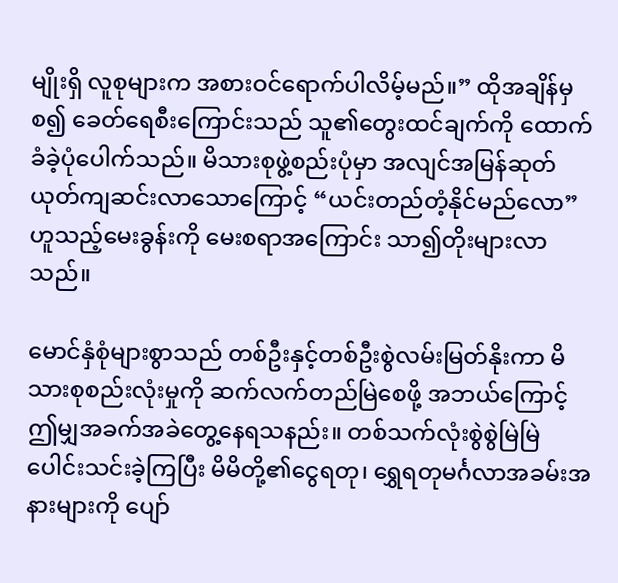မျိုးရှိ လူစုများက အစားဝင်ရောက်ပါလိမ့်မည်။” ထိုအချိန်မှစ၍ ခေတ်ရေစီးကြောင်းသည် သူ၏တွေးထင်ချက်ကို ထောက်ခံခဲ့ပုံပေါက်သည်။ မိသားစုဖွဲ့စည်းပုံမှာ အလျင်အမြန်ဆုတ်ယုတ်ကျဆင်းလာသောကြောင့် “ယင်းတည်တံ့နိုင်မည်လော” ဟူသည့်မေးခွန်းကို မေးစရာအကြောင်း သာ၍တိုးများလာသည်။

မောင်နှံစုံများစွာသည် တစ်ဦးနှင့်တစ်ဦးစွဲလမ်းမြတ်နိုးကာ မိသားစုစည်းလုံးမှုကို ဆက်လက်တည်မြဲစေဖို့ အဘယ်ကြောင့်ဤမျှအခက်အခဲတွေ့နေရသနည်း။ တစ်သက်လုံးစွဲစွဲမြဲမြဲပေါင်းသင်းခဲ့ကြပြီး မိမိတို့၏ငွေရတု၊ ရွှေရတုမင်္ဂလာအခမ်းအနားများကို ပျော်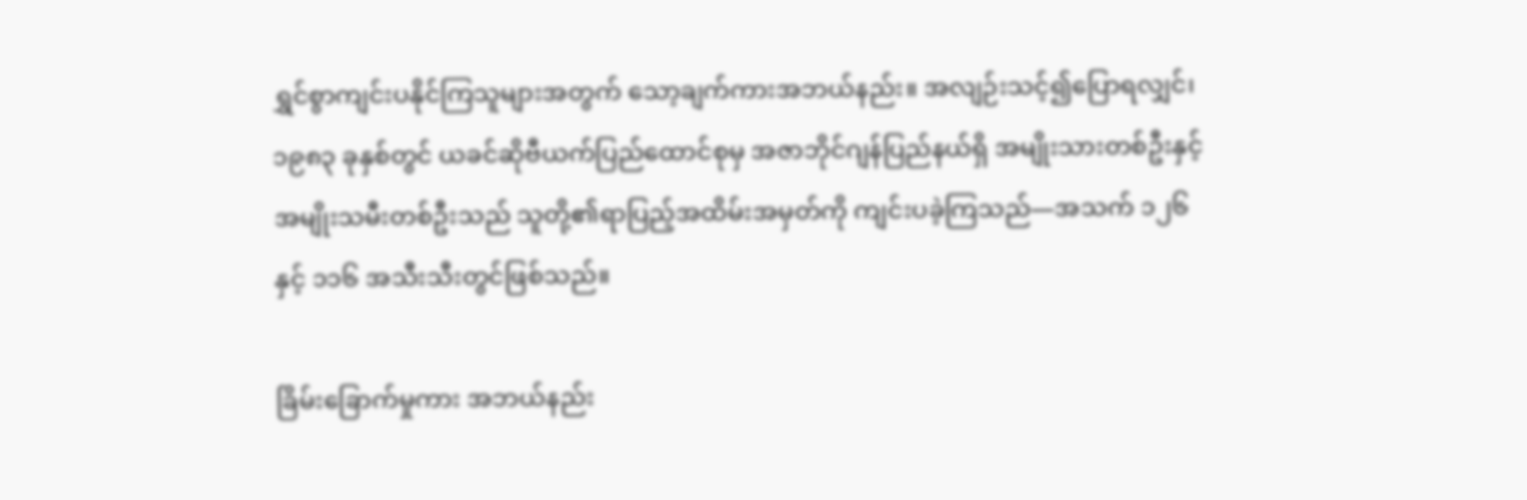ရွှင်စွာကျင်းပနိုင်ကြသူများအတွက် သော့ချက်ကားအဘယ်နည်း။ အလျဉ်းသင့်၍ပြောရလျှင်၊ ၁၉၈၃ ခုနှစ်တွင် ယခင်ဆိုဗီယက်ပြည်ထောင်စုမှ အဇာဘိုင်ဂျန်ပြည်နယ်ရှိ အမျိုးသားတစ်ဦးနှင့် အမျိုးသမီးတစ်ဦးသည် သူတို့၏ရာပြည့်အထိမ်းအမှတ်ကို ကျင်းပခဲ့ကြသည်—အသက် ၁၂၆ နှင့် ၁၁၆ အသီးသီးတွင်ဖြစ်သည်။

ခြိမ်းခြောက်မှုကား အဘယ်နည်း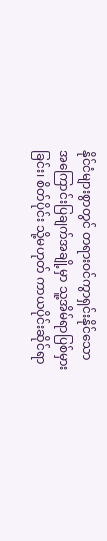နိုင်ငံများစွာတွင် တရားဝင်ကွာရှင်းနိုင်သော အကြောင်းပြချက်အချို့မှာ သူ့အိမ်ရာပြစ်မှားခြင်း၊ စိတ်ပိုင်း သို့မဟုတ် ကာယပိုင်းဆိုင်ရာ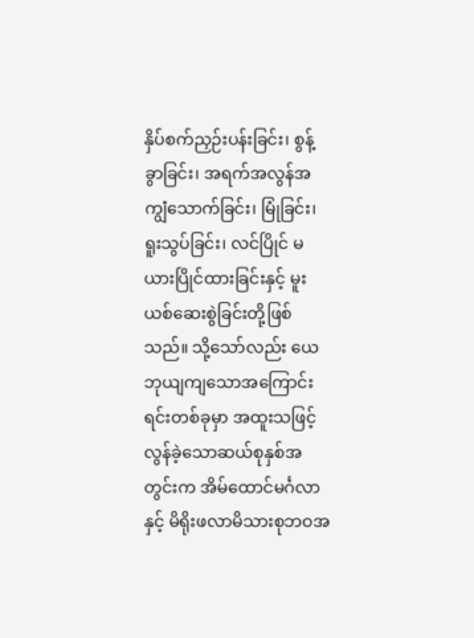နှိပ်စက်ညှဉ်းပန်းခြင်း၊ စွန့်ခွာခြင်း၊ အရက်အလွန်အကျွံသောက်ခြင်း၊ မြုံခြင်း၊ ရူးသွပ်ခြင်း၊ လင်ပြိုင် မယားပြိုင်ထားခြင်းနှင့် မူးယစ်ဆေးစွဲခြင်းတို့ဖြစ်သည်။ သို့သော်လည်း ယေဘုယျကျသောအကြောင်းရင်းတစ်ခုမှာ အထူးသဖြင့် လွန်ခဲ့သောဆယ်စုနှစ်အတွင်းက အိမ်ထောင်မင်္ဂလာနှင့် မိရိုးဖလာမိသားစုဘဝအ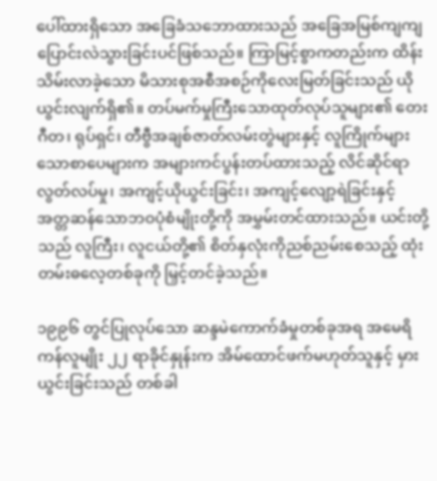ပေါ်ထားရှိသော အခြေခံသဘောထားသည် အခြေအမြစ်ကျကျ ပြောင်းလဲသွားခြင်းပင်ဖြစ်သည်။ ကြာမြင့်စွာကတည်းက ထိန်းသိမ်းလာခဲ့သော မိသားစုအစီအစဉ်ကိုလေးမြတ်ခြင်းသည် ယိုယွင်းလျက်ရှိ၏။ တပ်မက်မှုကြီးသောထုတ်လုပ်သူများ၏ တေးဂီတ၊ ရုပ်ရှင်၊ တီဗွီအချစ်ဇာတ်လမ်းတွဲများနှင့် လူကြိုက်များသောစာပေများက အများကင်ပွန်းတပ်ထားသည့် လိင်ဆိုင်ရာလွတ်လပ်မှု၊ အကျင့်ယိုယွင်းခြင်း၊ အကျင့်လျော့ရဲခြင်းနှင့် အတ္တဆန်သောဘဝပုံစံမျိုးတို့ကို အမွှမ်းတင်ထားသည်။ ယင်းတို့သည် လူကြီး၊ လူငယ်တို့၏ စိတ်နှလုံးကိုညစ်ညမ်းစေသည့် ထုံးတမ်းဓလေ့တစ်ခုကို မြှင့်တင်ခဲ့သည်။

၁၉၉၆ တွင်ပြုလုပ်သော ဆန္ဒမဲကောက်ခံမှုတစ်ခုအရ အမေရိကန်လူမျိုး ၂၂ ရာခိုင်နှုန်းက အိမ်ထောင်ဖက်မဟုတ်သူနှင့် မှားယွင်းခြင်းသည် တစ်ခါ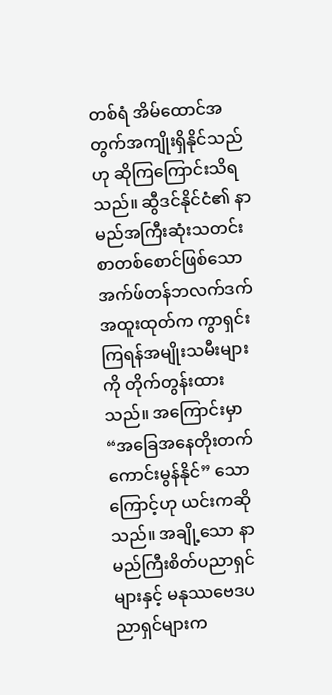တစ်ရံ အိမ်ထောင်အတွက်အကျိုးရှိနိုင်သည်ဟု ဆိုကြကြောင်းသိရသည်။ ဆွီဒင်နိုင်ငံ၏ နာမည်အကြီးဆုံးသတင်းစာတစ်စောင်ဖြစ်သော အက်ဖ်တန်ဘလက်ဒက် အထူးထုတ်က ကွာရှင်းကြရန်အမျိုးသမီးများကို တိုက်တွန်းထားသည်။ အကြောင်းမှာ “အခြေအနေတိုးတက်ကောင်းမွန်နိုင်” သောကြောင့်ဟု ယင်းကဆိုသည်။ အချို့သော နာမည်ကြီးစိတ်ပညာရှင်များနှင့် မနုဿဗေဒပညာရှင်များက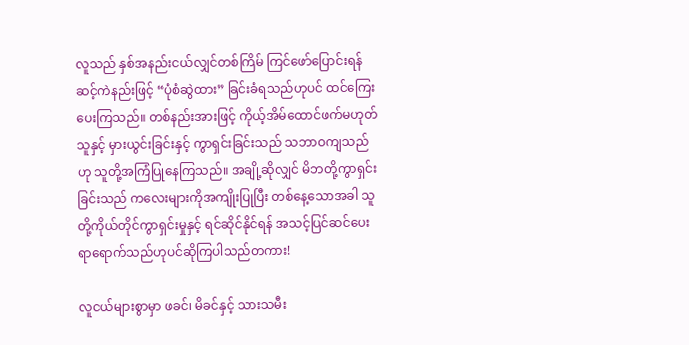လူသည် နှစ်အနည်းငယ်လျှင်တစ်ကြိမ် ကြင်ဖော်ပြောင်းရန် ဆင့်ကဲနည်းဖြင့် “ပုံစံဆွဲထား” ခြင်းခံရသည်ဟုပင် ထင်ကြေးပေးကြသည်။ တစ်နည်းအားဖြင့် ကိုယ့်အိမ်ထောင်ဖက်မဟုတ်သူနှင့် မှားယွင်းခြင်းနှင့် ကွာရှင်းခြင်းသည် သဘာဝကျသည်ဟု သူတို့အကြံပြုနေကြသည်။ အချို့ဆိုလျှင် မိဘတို့ကွာရှင်းခြင်းသည် ကလေးများကိုအကျိုးပြုပြီး တစ်နေ့သောအခါ သူတို့ကိုယ်တိုင်ကွာရှင်းမှုနှင့် ရင်ဆိုင်နိုင်ရန် အသင့်ပြင်ဆင်ပေးရာရောက်သည်ဟုပင်ဆိုကြပါသည်တကား!

လူငယ်များစွာမှာ ဖခင်၊ မိခင်နှင့် သားသမီး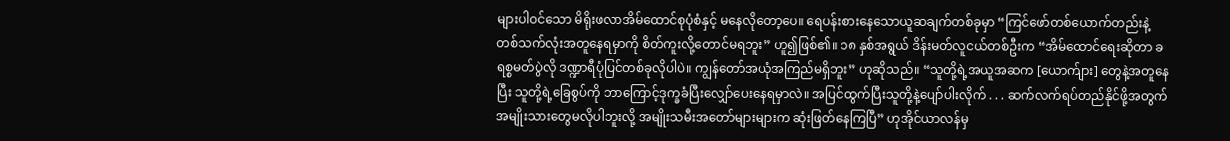များပါဝင်သော မိရိုးဖလာအိမ်ထောင်စုပုံစံနှင့် မနေလိုတော့ပေ။ ရေပန်းစားနေသောယူဆချက်တစ်ခုမှာ “ကြင်ဖော်တစ်ယောက်တည်းနဲ့ တစ်သက်လုံးအတူနေရမှာကို စိတ်ကူးလို့တောင်မရဘူး” ဟူ၍ဖြစ်၏။ ၁၈ နှစ်အရွယ် ဒိန်းမတ်လူငယ်တစ်ဦးက “အိမ်ထောင်ရေးဆိုတာ ခရစ္စမတ်ပွဲလို ဒဏ္ဍာရီပုံပြင်တစ်ခုလိုပါပဲ။ ကျွန်တော်အယုံအကြည်မရှိဘူး” ဟုဆိုသည်။ “သူတို့ရဲ့အယူအဆက [ယောက်ျား] တွေနဲ့အတူနေပြီး သူတို့ရဲ့ခြေစွပ်ကို ဘာကြောင့်ဒုက္ခခံပြီးလျှော်ပေးနေရမှာလဲ။ အပြင်ထွက်ပြီးသူတို့နဲ့ပျော်ပါးလိုက် . . . ဆက်လက်ရပ်တည်နိုင်ဖို့အတွက် အမျိုးသားတွေမလိုပါဘူးလို့ အမျိုးသမီးအတော်များများက ဆုံးဖြတ်နေကြပြီ” ဟုအိုင်ယာလန်မှ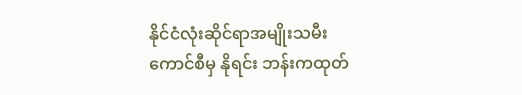နိုင်ငံလုံးဆိုင်ရာအမျိုးသမီးကောင်စီမှ နိုရင်း ဘန်းကထုတ်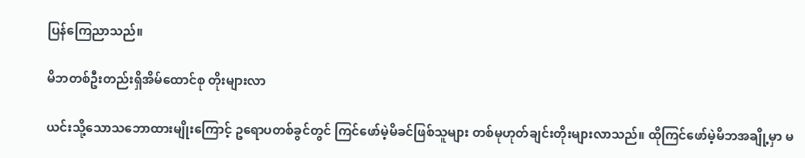ပြန်ကြေညာသည်။

မိဘတစ်ဦးတည်းရှိအိမ်ထောင်စု တိုးများလာ

ယင်းသို့သောသဘောထားမျိုးကြောင့် ဥရောပတစ်ခွင်တွင် ကြင်ဖော်မဲ့မိခင်ဖြစ်သူများ တစ်မုဟုတ်ချင်းတိုးများလာသည်။ ထိုကြင်ဖော်မဲ့မိဘအချို့မှာ မ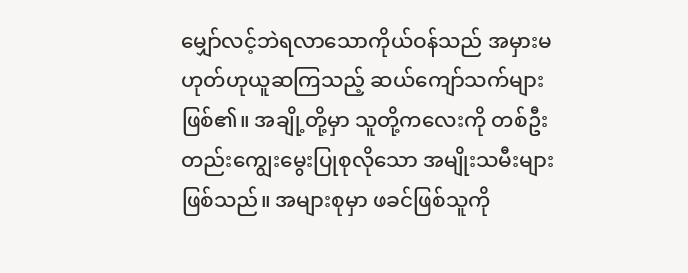မျှော်လင့်ဘဲရလာသောကိုယ်ဝန်သည် အမှားမဟုတ်ဟုယူဆကြသည့် ဆယ်ကျော်သက်များဖြစ်၏။ အချို့တို့မှာ သူတို့ကလေးကို တစ်ဦးတည်းကျွေးမွေးပြုစုလိုသော အမျိုးသမီးများဖြစ်သည်။ အများစုမှာ ဖခင်ဖြစ်သူကို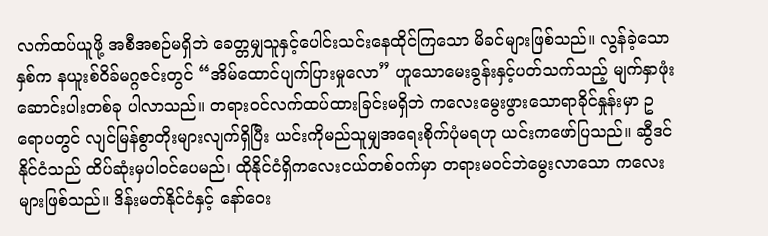လက်ထပ်ယူဖို့ အစီအစဉ်မရှိဘဲ ခေတ္တမျှသူနှင့်ပေါင်းသင်းနေထိုင်ကြသော မိခင်များဖြစ်သည်။ လွန်ခဲ့သောနှစ်က နယူးစ်ဝိခ်မဂ္ဂဇင်းတွင် “အိမ်ထောင်ပျက်ပြားမှုလော” ဟူသောမေးခွန်းနှင့်ပတ်သက်သည့် မျက်နှာဖုံးဆောင်းပါးတစ်ခု ပါလာသည်။ တရားဝင်လက်ထပ်ထားခြင်းမရှိဘဲ ကလေးမွေးဖွားသောရာခိုင်နှုန်းမှာ ဥရောပတွင် လျင်မြန်စွာတိုးများလျက်ရှိပြီး ယင်းကိုမည်သူမျှအရေးစိုက်ပုံမရဟု ယင်းကဖော်ပြသည်။ ဆွီဒင်နိုင်ငံသည် ထိပ်ဆုံးမှပါဝင်ပေမည်၊ ထိုနိုင်ငံရှိကလေးငယ်တစ်ဝက်မှာ တရားမဝင်ဘဲမွေးလာသော ကလေးများဖြစ်သည်။ ဒိန်းမတ်နိုင်ငံနှင့် နော်ဝေး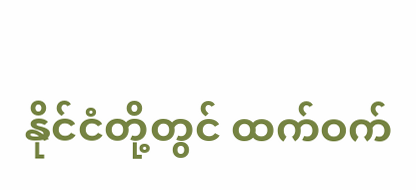နိုင်ငံတို့တွင် ထက်ဝက်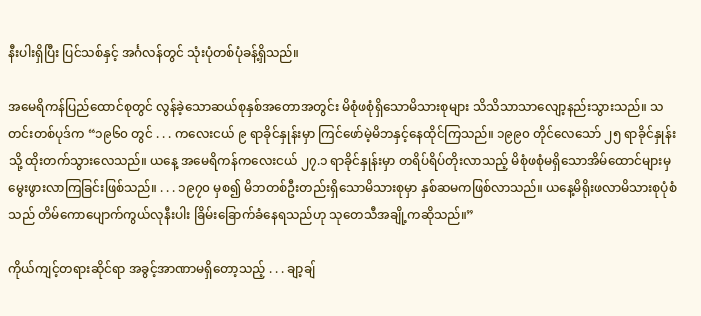နီးပါးရှိပြီး ပြင်သစ်နှင့် အင်္ဂလန်တွင် သုံးပုံတစ်ပုံခန့်ရှိသည်။

အမေရိကန်ပြည်ထောင်စုတွင် လွန်ခဲ့သောဆယ်စုနှစ်အတောအတွင်း မိစုံဖစုံရှိသောမိသားစုများ သိသိသာသာလျော့နည်းသွားသည်။ သတင်းတစ်ပုဒ်က “၁၉၆၀ တွင် . . . ကလေးငယ် ၉ ရာခိုင်နှုန်းမှာ ကြင်ဖော်မဲ့မိဘနှင့်နေထိုင်ကြသည်။ ၁၉၉၀ တိုင်လေသော် ၂၅ ရာခိုင်နှုန်းသို့ ထိုးတက်သွားလေသည်။ ယနေ့ အမေရိကန်ကလေးငယ် ၂၇.၁ ရာခိုင်နှုန်းမှာ တရိပ်ရိပ်တိုးလာသည့် မိစုံဖစုံမရှိသောအိမ်ထောင်များမှ မွေးဖွားလာကြခြင်းဖြစ်သည်။ . . . ၁၉၇၀ မှစ၍ မိဘတစ်ဦးတည်းရှိသောမိသားစုမှာ နှစ်ဆမကဖြစ်လာသည်။ ယနေ့မိရိုးဖလာမိသားစုပုံစံသည် တိမ်ကောပျောက်ကွယ်လုနီးပါး ခြိမ်းခြောက်ခံနေရသည်ဟု သုတေသီအချို့ကဆိုသည်။”

ကိုယ်ကျင့်တရားဆိုင်ရာ အခွင့်အာဏာမရှိတော့သည့် . . . ချာ့ချ်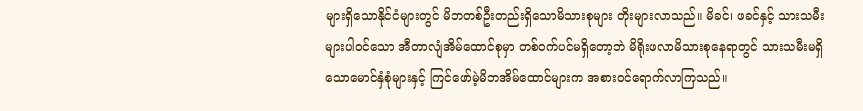များရှိသောနိုင်ငံများတွင် မိဘတစ်ဦးတည်းရှိသောမိသားစုများ တိုးများလာသည်။ မိခင်၊ ဖခင်နှင့် သားသမီးများပါဝင်သော အီတာလျံအိမ်ထောင်စုမှာ တစ်ဝက်ပင်မရှိတော့ဘဲ မိရိုးဖလာမိသားစုနေရာတွင် သားသမီးမရှိသောမောင်နှံစုံများနှင့် ကြင်ဖော်မဲ့မိဘအိမ်ထောင်များက အစားဝင်ရောက်လာကြသည်။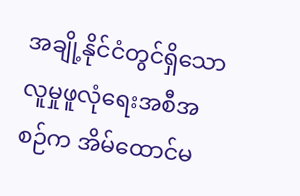အချို့နိုင်ငံတွင်ရှိသော လူမှုဖူလုံရေးအစီအစဉ်က အိမ်ထောင်မ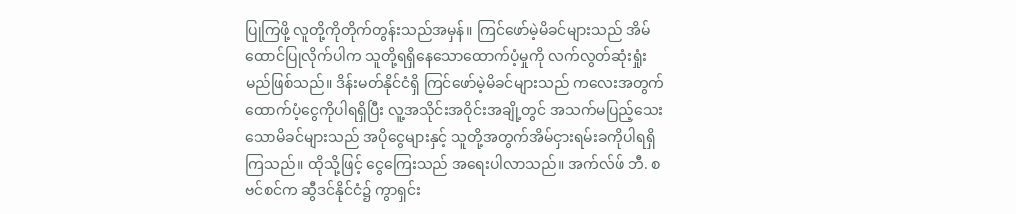ပြုကြဖို့ လူတို့ကိုတိုက်တွန်းသည်အမှန်။ ကြင်ဖော်မဲ့မိခင်များသည် အိမ်ထောင်ပြုလိုက်ပါက သူတို့ရရှိနေသောထောက်ပံ့မှုကို လက်လွတ်ဆုံးရှုံးမည်ဖြစ်သည်။ ဒိန်းမတ်နိုင်ငံရှိ ကြင်ဖော်မဲ့မိခင်များသည် ကလေးအတွက်ထောက်ပံ့ငွေကိုပါရရှိပြီး လူ့အသိုင်းအဝိုင်းအချို့တွင် အသက်မပြည့်သေးသောမိခင်များသည် အပိုငွေများနှင့် သူတို့အတွက်အိမ်ငှားရမ်းခကိုပါရရှိကြသည်။ ထိုသို့ဖြင့် ငွေကြေးသည် အရေးပါလာသည်။ အက်လ်ဖ် ဘီ. စဗင်စင်က ဆွီဒင်နိုင်ငံ၌ ကွာရှင်း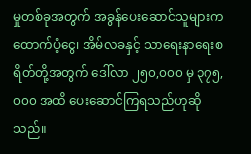မှုတစ်ခုအတွက် အခွန်ပေးဆောင်သူများက ထောက်ပံ့ငွေ၊ အိမ်လခနှင့် သာရေးနာရေးစရိတ်တို့အတွက် ဒေါ်လာ ၂၅၀,၀၀၀ မှ ၃၇၅,၀၀၀ အထိ ပေးဆောင်ကြရသည်ဟုဆိုသည်။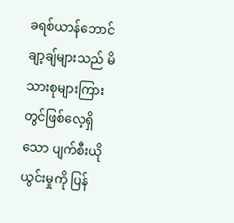ခရစ်ယာန်ဘောင်ချာ့ချ်များသည် မိသားစုများကြားတွင်ဖြစ်လေ့ရှိသော ပျက်စီးယိုယွင်းမှုကို ပြန်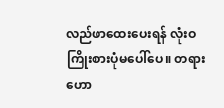လည်ဖာထေးပေးရန် လုံးဝကြိုးစားပုံမပေါ်ပေ။ တရားဟော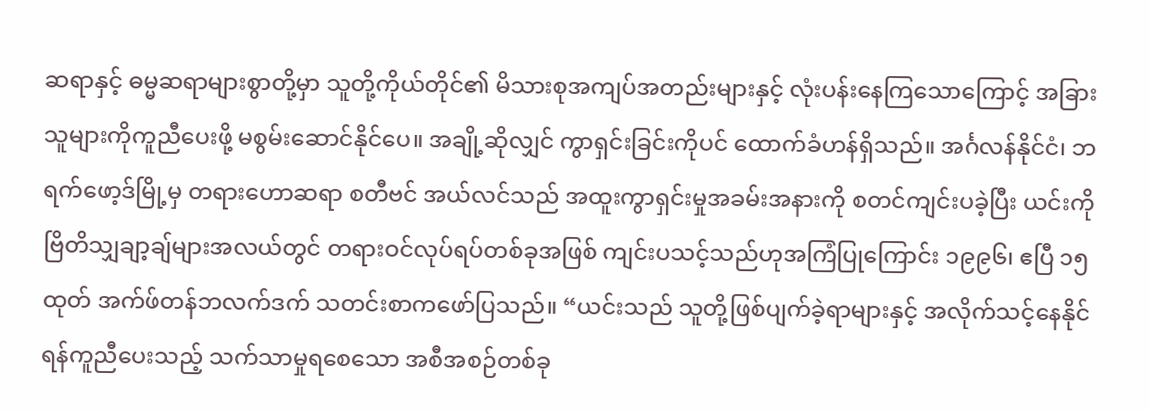ဆရာနှင့် ဓမ္မဆရာများစွာတို့မှာ သူတို့ကိုယ်တိုင်၏ မိသားစုအကျပ်အတည်းများနှင့် လုံးပန်းနေကြသောကြောင့် အခြားသူများကိုကူညီပေးဖို့ မစွမ်းဆောင်နိုင်ပေ။ အချို့ဆိုလျှင် ကွာရှင်းခြင်းကိုပင် ထောက်ခံဟန်ရှိသည်။ အင်္ဂလန်နိုင်ငံ၊ ဘရက်ဖော့ဒ်မြို့မှ တရားဟောဆရာ စတီဗင် အယ်လင်သည် အထူးကွာရှင်းမှုအခမ်းအနားကို စတင်ကျင်းပခဲ့ပြီး ယင်းကို ဗြိတိသျှချာ့ချ်များအလယ်တွင် တရားဝင်လုပ်ရပ်တစ်ခုအဖြစ် ကျင်းပသင့်သည်ဟုအကြံပြုကြောင်း ၁၉၉၆၊ ဧပြီ ၁၅ ထုတ် အက်ဖ်တန်ဘလက်ဒက် သတင်းစာကဖော်ပြသည်။ “ယင်းသည် သူတို့ဖြစ်ပျက်ခဲ့ရာများနှင့် အလိုက်သင့်နေနိုင်ရန်ကူညီပေးသည့် သက်သာမှုရစေသော အစီအစဉ်တစ်ခု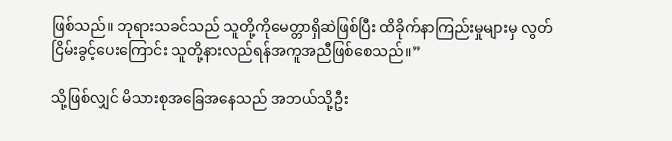ဖြစ်သည်။ ဘုရားသခင်သည် သူတို့ကိုမေတ္တာရှိဆဲဖြစ်ပြီး ထိခိုက်နာကြည်းမှုများမှ လွတ်ငြိမ်းခွင့်ပေးကြောင်း သူတို့နားလည်ရန်အကူအညီဖြစ်စေသည်။”

သို့ဖြစ်လျှင် မိသားစုအခြေအနေသည် အဘယ်သို့ဦး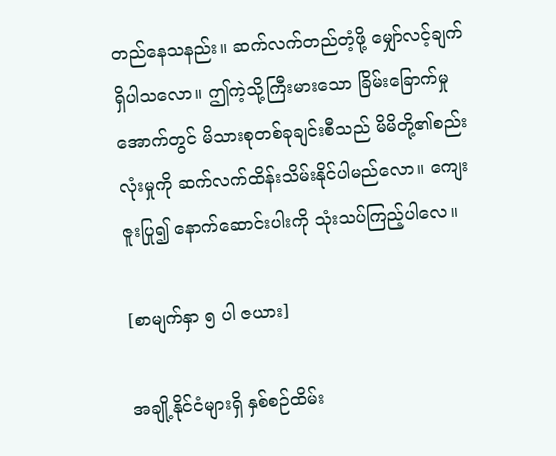တည်နေသနည်း။ ဆက်လက်တည်တံ့ဖို့ မျှော်လင့်ချက်ရှိပါသလော။ ဤကဲ့သို့ကြီးမားသော ခြိမ်းခြောက်မှုအောက်တွင် မိသားစုတစ်ခုချင်းစီသည် မိမိတို့၏စည်းလုံးမှုကို ဆက်လက်ထိန်းသိမ်းနိုင်ပါမည်လော။ ကျေးဇူးပြု၍ နောက်ဆောင်းပါးကို သုံးသပ်ကြည့်ပါလေ။

[စာမျက်နှာ ၅ ပါ ဇယား]

အချို့နိုင်ငံများရှိ နှစ်စဉ်ထိမ်း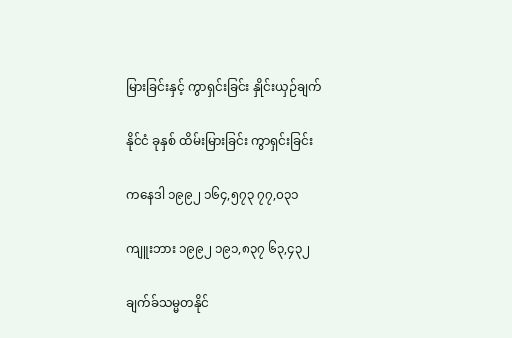မြားခြင်းနှင့် ကွာရှင်းခြင်း နှိုင်းယှဉ်ချက်

နိုင်ငံ ခုနှစ် ထိမ်းမြားခြင်း ကွာရှင်းခြင်း

ကနေဒါ ၁၉၉၂ ၁၆၄,၅၇၃ ၇၇,၀၃၁

ကျူးဘား ၁၉၉၂ ၁၉၁,၈၃၇ ၆၃,၄၃၂

ချက်ခ်သမ္မတနိုင်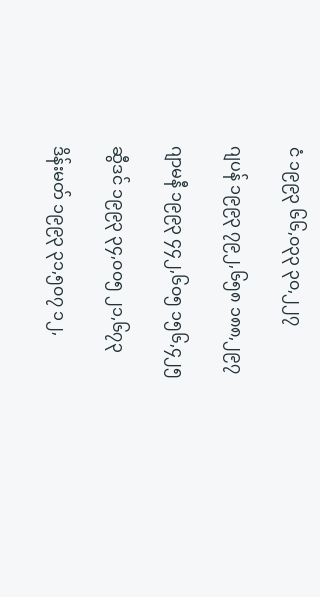ငံ ၁၉၉၃ ၆၆,၀၃၃ ၃၀,၂၂၇

ဂျပန် ၁၉၉၃ ၇၉၂,၆၅၈ ၁၈၈,၂၉၇

ဂျာမနီ ၁၉၉၃ ၄၄၂,၆၀၅ ၁၅၆,၄၂၅

ဆွီဒင် ၁၉၉၃ ၃၄,၀၀၅ ၂၁,၆၇၃

ဒိန်းမတ် ၁၉၉၃ ၃၁,၅၀၇ ၁၂,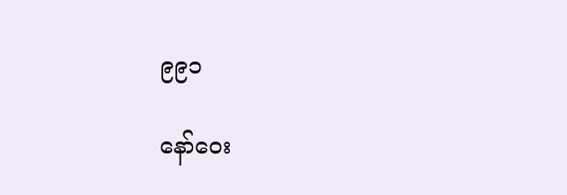၉၉၁

နော်ဝေး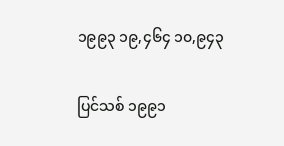၁၉၉၃ ၁၉,၄၆၄ ၁၀,၉၄၃

ပြင်သစ် ၁၉၉၁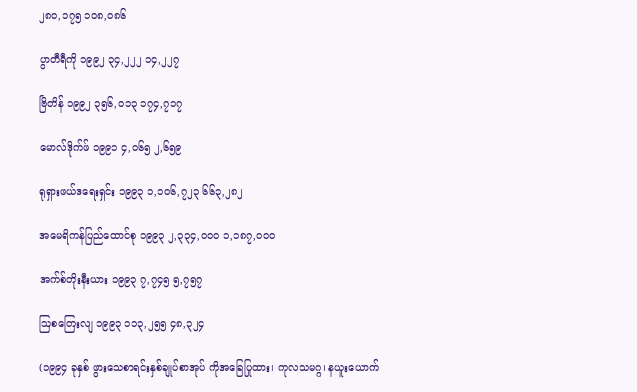၂၈၀,၁၇၅ ၁၀၈,၀၈၆

ပွာတီရီကို ၁၉၉၂ ၃၄,၂၂၂ ၁၄,၂၂၇

ဗြိတိန် ၁၉၉၂ ၃၅၆,၀၁၃ ၁၇၄,၇၁၇

မောလ်ဒိုက်ဖ် ၁၉၉၁ ၄,၀၆၅ ၂,၆၅၉

ရုရှားဖယ်ဒရေးရှင်း ၁၉၉၃ ၁,၁၀၆,၇၂၃ ၆၆၃,၂၈၂

အမေရိကန်ပြည်ထောင်စု ၁၉၉၃ ၂,၃၃၄,၀၀၀ ၁,၁၈၇,၀၀၀

အက်စ်တိုးနီးယား ၁၉၉၃ ၇,၇၄၅ ၅,၇၅၇

ဩစတြေးလျ ၁၉၉၃ ၁၁၃,၂၅၅ ၄၈,၃၂၄

(၁၉၉၄ ခုနှစ် ဖွားသေစာရင်းနှစ်ချုပ်စာအုပ် ကိုအခြေပြုထား၊ ကုလသမဂ္ဂ၊ နယူးယောက်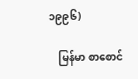၁၉၉၆)

    မြန်မာ စာစောင်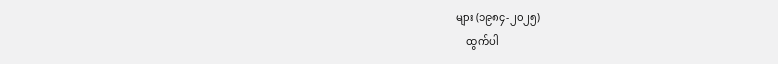များ (၁၉၈၄-၂၀၂၅)
    ထွက်ပါ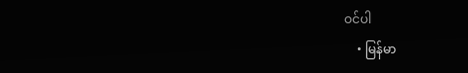ဝင်ပါ
    • မြန်မာ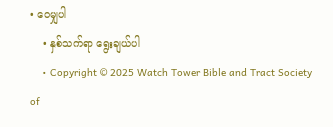• ဝေမျှပါ
    • နှစ်သက်ရာ ရွေးချယ်ပါ
    • Copyright © 2025 Watch Tower Bible and Tract Society of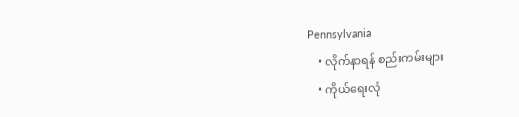Pennsylvania
    • လိုက်နာရန် စည်းကမ်းများ
    • ကိုယ်ရေးလုံ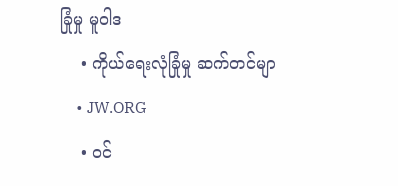ခြုံမှု မူဝါဒ
    • ကိုယ်ရေးလုံခြုံမှု ဆက်တင်မျာ
    • JW.ORG
    • ဝင်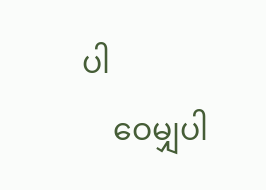ပါ
    ဝေမျှပါ